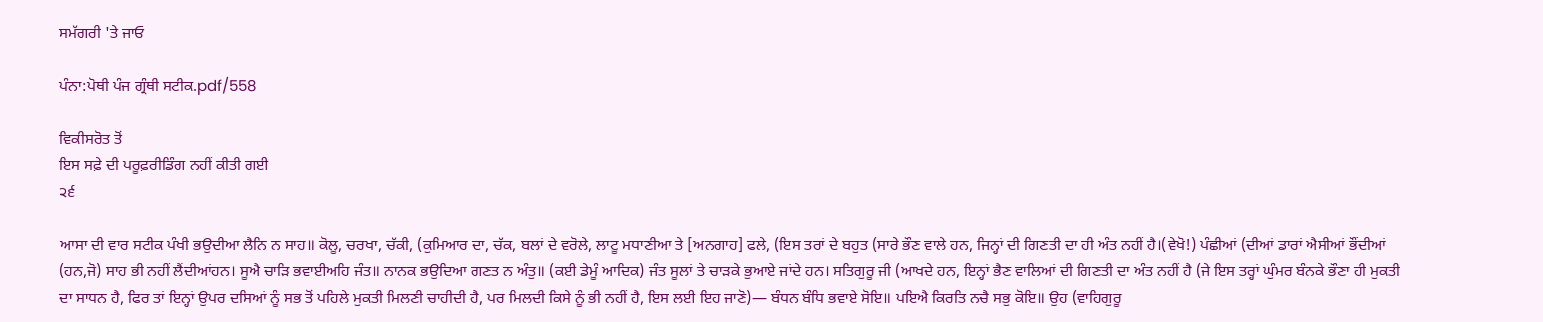ਸਮੱਗਰੀ 'ਤੇ ਜਾਓ

ਪੰਨਾ:ਪੋਥੀ ਪੰਜ ਗ੍ਰੰਥੀ ਸਟੀਕ.pdf/558

ਵਿਕੀਸਰੋਤ ਤੋਂ
ਇਸ ਸਫ਼ੇ ਦੀ ਪਰੂਫ਼ਰੀਡਿੰਗ ਨਹੀਂ ਕੀਤੀ ਗਈ
੨੬

ਆਸਾ ਦੀ ਵਾਰ ਸਟੀਕ ਪੰਖੀ ਭਉਦੀਆ ਲੈਨਿ ਨ ਸਾਹ॥ ਕੋਲੂ, ਚਰਖਾ, ਚੱਕੀ, (ਕੁਮਿਆਰ ਦਾ, ਚੱਕ, ਬਲਾਂ ਦੇ ਵਰੋਲੇ, ਲਾਟੂ ਮਧਾਣੀਆ ਤੇ [ਅਨਗਾਹ] ਫਲੇ, (ਇਸ ਤਰਾਂ ਦੇ ਬਹੁਤ (ਸਾਰੇ ਭੌਣ ਵਾਲੇ ਹਨ, ਜਿਨ੍ਹਾਂ ਦੀ ਗਿਣਤੀ ਦਾ ਹੀ ਅੰਤ ਨਹੀਂ ਹੈ।(ਵੇਖੋ!) ਪੰਛੀਆਂ (ਦੀਆਂ ਡਾਰਾਂ ਐਸੀਆਂ ਭੌਂਦੀਆਂ (ਹਨ,ਜੋ) ਸਾਹ ਭੀ ਨਹੀਂ ਲੈਂਦੀਆਂਹਨ। ਸੂਐ ਚਾੜਿ ਭਵਾਈਅਹਿ ਜੰਤ॥ ਨਾਨਕ ਭਉਦਿਆ ਗਣਤ ਨ ਅੰਤੁ॥ (ਕਈ ਡੇਮੂੰ ਆਦਿਕ) ਜੰਤ ਸੂਲਾਂ ਤੇ ਚਾੜਕੇ ਭੁਆਏ ਜਾਂਦੇ ਹਨ। ਸਤਿਗੁਰੂ ਜੀ (ਆਖਦੇ ਹਨ, ਇਨ੍ਹਾਂ ਭੈਣ ਵਾਲਿਆਂ ਦੀ ਗਿਣਤੀ ਦਾ ਅੰਤ ਨਹੀਂ ਹੈ (ਜੇ ਇਸ ਤਰ੍ਹਾਂ ਘੁੰਮਰ ਬੰਨਕੇ ਭੌਣਾ ਹੀ ਮੁਕਤੀ ਦਾ ਸਾਧਨ ਹੈ, ਫਿਰ ਤਾਂ ਇਨ੍ਹਾਂ ਉਪਰ ਦਸਿਆਂ ਨੂੰ ਸਭ ਤੋਂ ਪਹਿਲੇ ਮੁਕਤੀ ਮਿਲਣੀ ਚਾਹੀਦੀ ਹੈ, ਪਰ ਮਿਲਦੀ ਕਿਸੇ ਨੂੰ ਭੀ ਨਹੀਂ ਹੈ, ਇਸ ਲਈ ਇਹ ਜਾਣੋ)— ਬੰਧਨ ਬੰਧਿ ਭਵਾਏ ਸੋਇ॥ ਪਇਐ ਕਿਰਤਿ ਨਚੈ ਸਭੁ ਕੋਇ॥ ਉਹ (ਵਾਹਿਗੁਰੂ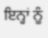ਇਨ੍ਹਾਂ ਨੂੰ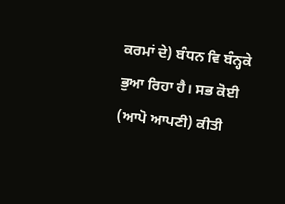ਕਰਮਾਂ ਦੇ) ਬੰਧਨ ਵਿ ਬੰਨ੍ਹਕੇ ਭੁਆ ਰਿਹਾ ਹੈ। ਸਭ ਕੋਈ (ਆਪੋ ਆਪਣੀ) ਕੀਤੀ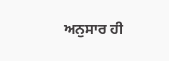ਅਨੁਸਾਰ ਹੀ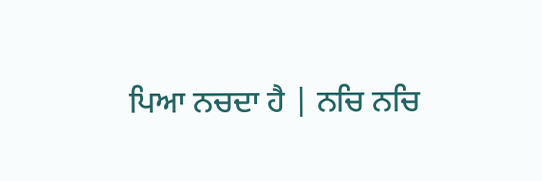ਪਿਆ ਨਚਦਾ ਹੈ | ਨਚਿ ਨਚਿ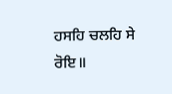ਹਸਹਿ ਚਲਹਿ ਸੇ ਰੋਇ॥